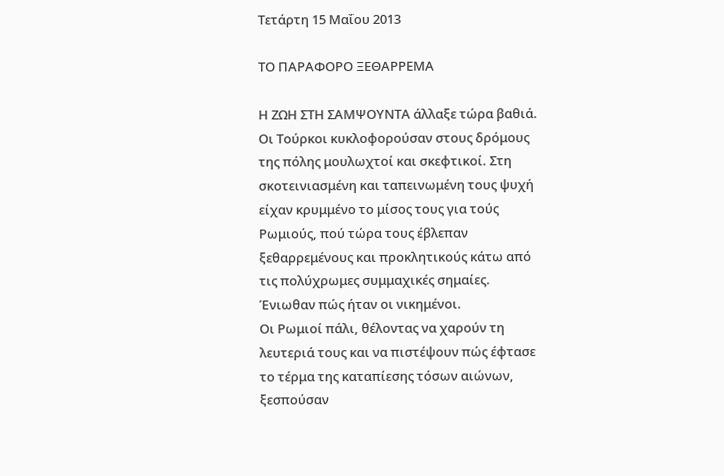Τετάρτη 15 Μαΐου 2013

ΤΟ ΠΑΡΑΦΟΡΟ ΞΕΘΑΡΡΕΜΑ

Η ΖΩΗ ΣΤΗ ΣΑΜΨΟΥΝΤΑ άλλαξε τώρα βαθιά. Οι Τούρκοι κυκλοφορούσαν στους δρόμους της πόλης μουλωχτοί και σκεφτικοί. Στη σκοτεινιασμένη και ταπεινωμένη τους ψυχή είχαν κρυμμένο το μίσος τους για τούς Ρωμιούς, πού τώρα τους έβλεπαν ξεθαρρεμένους και προκλητικούς κάτω από τις πολύχρωμες συμμαχικές σημαίες. Ένιωθαν πώς ήταν οι νικημένοι.
Οι Ρωμιοί πάλι, θέλοντας να χαρούν τη λευτεριά τους και να πιστέψουν πώς έφτασε το τέρμα της καταπίεσης τόσων αιώνων, ξεσπούσαν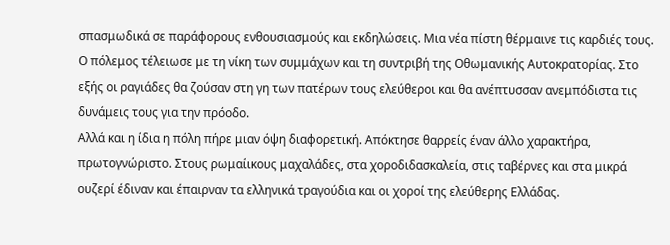σπασμωδικά σε παράφορους ενθουσιασμούς και εκδηλώσεις. Μια νέα πίστη θέρμαινε τις καρδιές τους. Ο πόλεμος τέλειωσε με τη νίκη των συμμάχων και τη συντριβή της Οθωμανικής Αυτοκρατορίας. Στο εξής οι ραγιάδες θα ζούσαν στη γη των πατέρων τους ελεύθεροι και θα ανέπτυσσαν ανεμπόδιστα τις δυνάμεις τους για την πρόοδο.
Αλλά και η ίδια η πόλη πήρε μιαν όψη διαφορετική. Απόκτησε θαρρείς έναν άλλο χαρακτήρα, πρωτογνώριστο. Στους ρωμαίικους μαχαλάδες, στα χοροδιδασκαλεία, στις ταβέρνες και στα μικρά ουζερί έδιναν και έπαιρναν τα ελληνικά τραγούδια και οι χοροί της ελεύθερης Ελλάδας.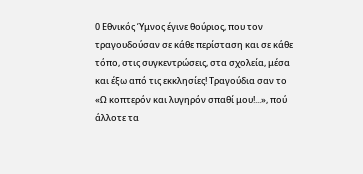0 Εθνικός Ύμνος έγινε θούριος, που τον τραγουδούσαν σε κάθε περίσταση και σε κάθε τόπο, στις συγκεντρώσεις, στα σχολεία, μέσα και έξω από τις εκκλησίες! Τραγούδια σαν το «Ω κοπτερόν και λυγηρόν σπαθί μου!...», πού άλλοτε τα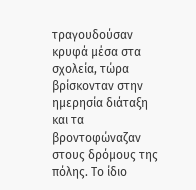τραγουδούσαν κρυφά μέσα στα σχολεία, τώρα βρίσκονταν στην ημερησία διάταξη και τα βροντοφώναζαν στους δρόμους της πόλης. Το ίδιο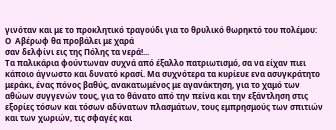γινόταν και με το προκλητικό τραγούδι για το θρυλικό θωρηκτό του πολέμου:
Ο  Αβέρωφ θα προβάλει με χαρά
σαν δελφίνι εις της Πόλης τα νερά!...
Τα παλικάρια φούντωναν συχνά από έξαλλο πατριωτισμό, σα να είχαν πιει κάποιο άγνωστο και δυνατό κρασί. Μα συχνότερα τα κυρίευε ενα ασυγκράτητο μεράκι, ένας πόνος βαθύς, ανακατωμένος με αγανάκτηση, για το χαμό των αθώων συγγενών τους, για το θάνατο από την πείνα και την εξάντληση στις εξορίες τόσων και τόσων αδύνατων πλασμάτων, τους εμπρησμούς των σπιτιών και των χωριών, τις σφαγές και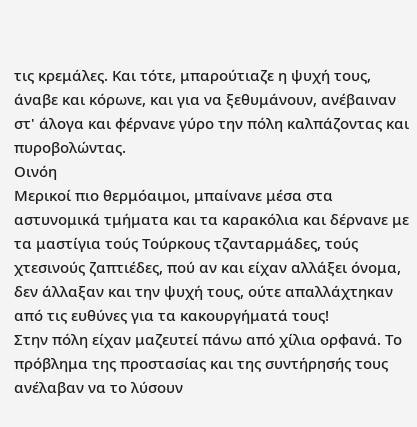τις κρεμάλες. Και τότε, μπαρούτιαζε η ψυχή τους, άναβε και κόρωνε, και για να ξεθυμάνουν, ανέβαιναν στ' άλογα και φέρνανε γύρο την πόλη καλπάζοντας και πυροβολώντας.
Οινόη
Μερικοί πιο θερμόαιμοι, μπαίνανε μέσα στα αστυνομικά τμήματα και τα καρακόλια και δέρνανε με τα μαστίγια τούς Τούρκους τζανταρμάδες, τούς χτεσινούς ζαπτιέδες, πού αν και είχαν αλλάξει όνομα, δεν άλλαξαν και την ψυχή τους, ούτε απαλλάχτηκαν από τις ευθύνες για τα κακουργήματά τους!
Στην πόλη είχαν μαζευτεί πάνω από χίλια ορφανά. Το πρόβλημα της προστασίας και της συντήρησής τους ανέλαβαν να το λύσουν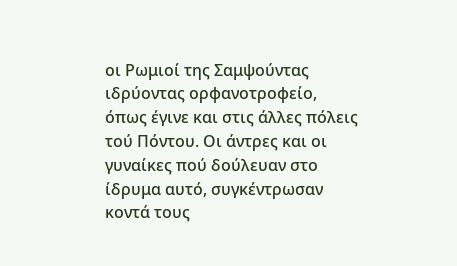οι Ρωμιοί της Σαμψούντας ιδρύοντας ορφανοτροφείο, όπως έγινε και στις άλλες πόλεις τού Πόντου. Οι άντρες και οι γυναίκες πού δούλευαν στο ίδρυμα αυτό, συγκέντρωσαν κοντά τους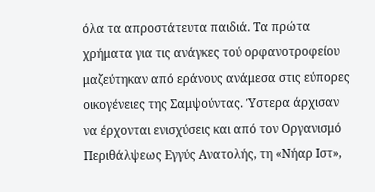όλα τα απροστάτευτα παιδιά. Τα πρώτα χρήματα για τις ανάγκες τού ορφανοτροφείου μαζεύτηκαν από εράνους ανάμεσα στις εύπορες οικογένειες της Σαμψούντας. Ύστερα άρχισαν να έρχονται ενισχύσεις και από τον Οργανισμό Περιθάλψεως Εγγύς Ανατολής, τη «Νήαρ Ιστ»,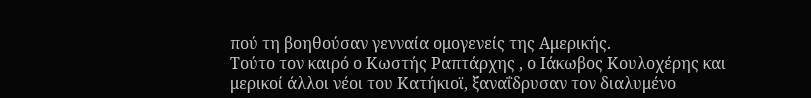πού τη βοηθούσαν γενναία ομογενείς της Αμερικής.
Τούτο τον καιρό ο Κωστής Ραπτάρχης , ο Ιάκωβος Κουλοχέρης και μερικοί άλλοι νέοι του Κατήκιοϊ, ξαναΐδρυσαν τον διαλυμένο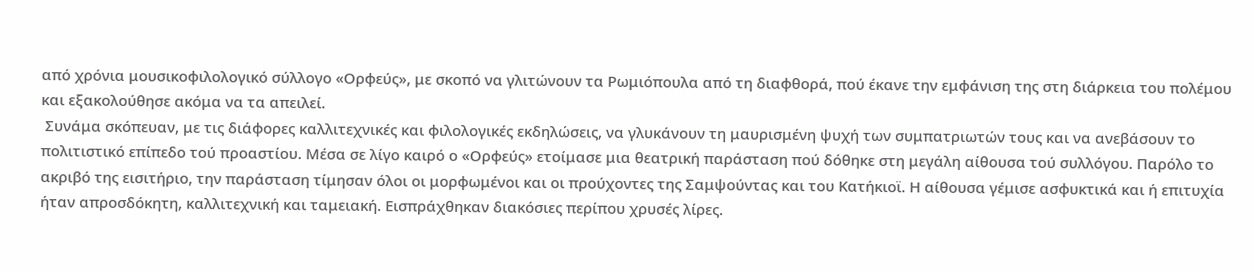από χρόνια μουσικοφιλολογικό σύλλογο «Ορφεύς», με σκοπό να γλιτώνουν τα Ρωμιόπουλα από τη διαφθορά, πού έκανε την εμφάνιση της στη διάρκεια του πολέμου και εξακολούθησε ακόμα να τα απειλεί.
 Συνάμα σκόπευαν, με τις διάφορες καλλιτεχνικές και φιλολογικές εκδηλώσεις, να γλυκάνουν τη μαυρισμένη ψυχή των συμπατριωτών τους και να ανεβάσουν το πολιτιστικό επίπεδο τού προαστίου. Μέσα σε λίγο καιρό ο «Ορφεύς» ετοίμασε μια θεατρική παράσταση πού δόθηκε στη μεγάλη αίθουσα τού συλλόγου. Παρόλο το ακριβό της εισιτήριο, την παράσταση τίμησαν όλοι οι μορφωμένοι και οι προύχοντες της Σαμψούντας και του Κατήκιοϊ. Η αίθουσα γέμισε ασφυκτικά και ή επιτυχία ήταν απροσδόκητη, καλλιτεχνική και ταμειακή. Εισπράχθηκαν διακόσιες περίπου χρυσές λίρες.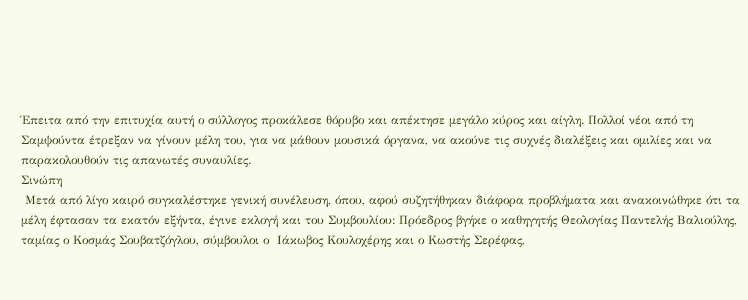Έπειτα από την επιτυχία αυτή ο σύλλογος προκάλεσε θόρυβο και απέκτησε μεγάλο κύρος και αίγλη. Πολλοί νέοι από τη Σαμψούντα έτρεξαν να γίνουν μέλη του, για να μάθουν μουσικά όργανα, να ακούνε τις συχνές διαλέξεις και ομιλίες και να παρακολουθούν τις απανωτές συναυλίες.
Σινώπη
 Μετά από λίγο καιρό συγκαλέστηκε γενική συνέλευση, όπου, αφού συζητήθηκαν διάφορα προβλήματα και ανακοινώθηκε ότι τα μέλη έφτασαν τα εκατόν εξήντα, έγινε εκλογή και του Συμβουλίου: Πρόεδρος βγήκε ο καθηγητής Θεολογίας Παντελής Βαλιούλης, ταμίας ο Κοσμάς Σουβατζόγλου, σύμβουλοι ο  Ιάκωβος Κουλοχέρης και ο Κωστής Σερέφας,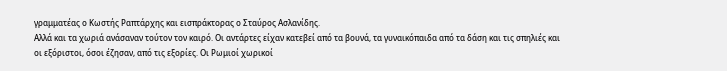γραμματέας ο Κωστής Ραπτάρχης και εισπράκτορας ο Σταύρος Ασλανίδης.
Αλλά και τα χωριά ανάσαναν τούτον τον καιρό. Οι αντάρτες είχαν κατεβεί από τα βουνά, τα γυναικόπαιδα από τα δάση και τις σπηλιές και οι εξόριστοι, όσοι έζησαν, από τις εξορίες. Οι Ρωμιοί χωρικοί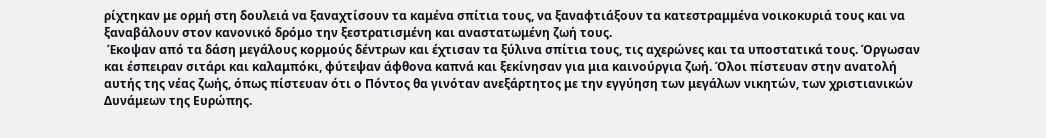ρίχτηκαν με ορμή στη δουλειά να ξαναχτίσουν τα καμένα σπίτια τους, να ξαναφτιάξουν τα κατεστραμμένα νοικοκυριά τους και να ξαναβάλουν στον κανονικό δρόμο την ξεστρατισμένη και αναστατωμένη ζωή τους.
 Έκοψαν από τα δάση μεγάλους κορμούς δέντρων και έχτισαν τα ξύλινα σπίτια τους, τις αχερώνες και τα υποστατικά τους. Όργωσαν και έσπειραν σιτάρι και καλαμπόκι, φύτεψαν άφθονα καπνά και ξεκίνησαν για μια καινούργια ζωή. Όλοι πίστευαν στην ανατολή αυτής της νέας ζωής, όπως πίστευαν ότι ο Πόντος θα γινόταν ανεξάρτητος με την εγγύηση των μεγάλων νικητών, των χριστιανικών Δυνάμεων της Ευρώπης.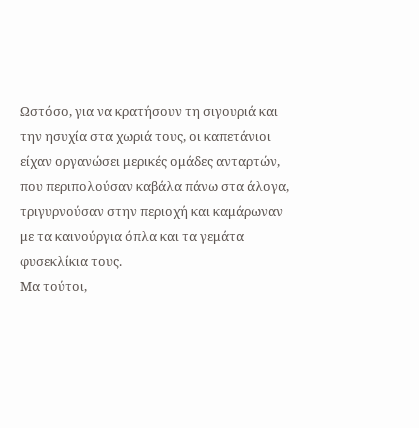Ωστόσο, για να κρατήσουν τη σιγουριά και την ησυχία στα χωριά τους, οι καπετάνιοι είχαν οργανώσει μερικές ομάδες ανταρτών, που περιπολούσαν καβάλα πάνω στα άλογα, τριγυρνούσαν στην περιοχή και καμάρωναν με τα καινούργια όπλα και τα γεμάτα φυσεκλίκια τους.
Μα τούτοι,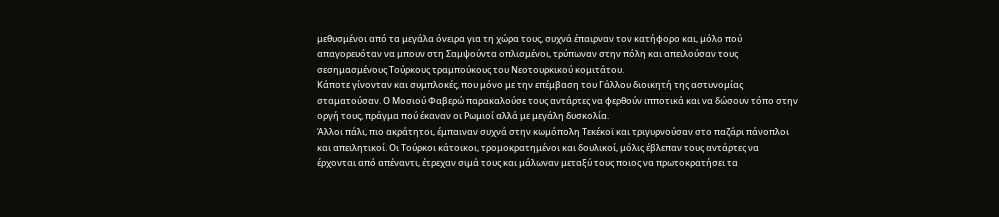μεθυσμένοι από τα μεγάλα όνειρα για τη χώρα τους, συχνά έπαιρναν τον κατήφορο και, μόλο πού απαγορευόταν να μπουν στη Σαμψούντα οπλισμένοι, τρύπωναν στην πόλη και απειλούσαν τους σεσημασμένους Τούρκους τραμπούκους του Νεοτουρκικού κομιτάτου.
Κάποτε γίνονταν και συμπλοκές, που μόνο με την επέμβαση του Γάλλου διοικητή της αστυνομίας σταματούσαν. Ο Μοσιού Φαβερώ παρακαλούσε τους αντάρτες να φερθούν ιπποτικά και να δώσουν τόπο στην οργή τους, πράγμα πού έκαναν οι Ρωμιοί αλλά με μεγάλη δυσκολία.
Άλλοι πάλι, πιο ακράτητοι, έμπαιναν συχνά στην κωμόπολη Τεκέκοϊ και τριγυρνούσαν στο παζάρι πάνοπλοι και απειλητικοί. Οι Τούρκοι κάτοικοι, τρομοκρατημένοι και δουλικοί, μόλις έβλεπαν τους αντάρτες να έρχονται από απέναντι, έτρεχαν σιμά τους και μάλωναν μεταξύ τους ποιος να πρωτοκρατήσει τα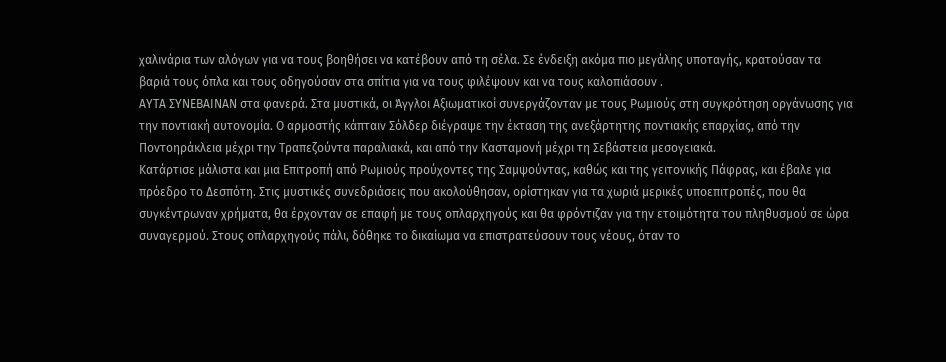χαλινάρια των αλόγων για να τους βοηθήσει να κατέβουν από τη σέλα. Σε ένδειξη ακόμα πιο μεγάλης υποταγής, κρατούσαν τα βαριά τους όπλα και τους οδηγούσαν στα σπίτια για να τους φιλέψουν και να τους καλοπιάσουν .
ΑΥΤΑ ΣΥΝΕΒΑΙΝΑΝ στα φανερά. Στα μυστικά, οι Άγγλοι Αξιωματικοί συνεργάζονταν με τους Ρωμιούς στη συγκρότηση οργάνωσης για την ποντιακή αυτονομία. Ο αρμοστής κάπταιν Σόλδερ διέγραψε την έκταση της ανεξάρτητης ποντιακής επαρχίας, από την Ποντοηράκλεια μέχρι την Τραπεζούντα παραλιακά, και από την Κασταμονή μέχρι τη Σεβάστεια μεσογειακά.
Κατάρτισε μάλιστα και μια Επιτροπή από Ρωμιούς προύχοντες της Σαμψούντας, καθώς και της γειτονικής Πάφρας, και έβαλε για πρόεδρο το Δεσπότη. Στις μυστικές συνεδριάσεις που ακολούθησαν, ορίστηκαν για τα χωριά μερικές υποεπιτροπές, που θα συγκέντρωναν χρήματα, θα έρχονταν σε επαφή με τους οπλαρχηγούς και θα φρόντιζαν για την ετοιμότητα του πληθυσμού σε ώρα συναγερμού. Στους οπλαρχηγούς πάλι, δόθηκε το δικαίωμα να επιστρατεύσουν τους νέους, όταν το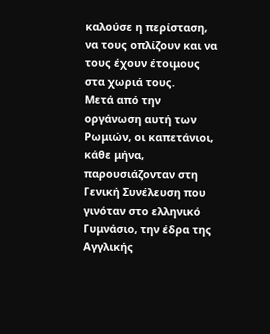καλούσε η περίσταση, να τους οπλίζουν και να τους έχουν έτοιμους στα χωριά τους.
Μετά από την οργάνωση αυτή των Ρωμιών, οι καπετάνιοι, κάθε μήνα, παρουσιάζονταν στη Γενική Συνέλευση που γινόταν στο ελληνικό Γυμνάσιο, την έδρα της Αγγλικής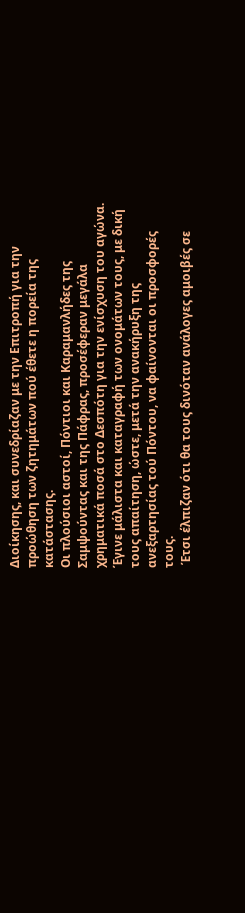Διοίκησης, και συνεδρίαζαν με την Επιτροπή για την προώθηση των ζητημάτων πού έθετε η πορεία της κατάστασης.
Οι πλούσιοι αστοί, Πόντιοι και Καραμανλήδες της Σαμψούντας και της Πάφρας, προσέφεραν μεγάλα χρηματικά ποσά στο Δεσπότη για την ενίσχυση του αγώνα. Έγινε μάλιστα και καταγραφή των ονομάτων τους, με δική τους απαίτηση, ώστε, μετά την ανακήρυξη της ανεξαρτησίας τού Πόντου, να φαίνονται οι προσφορές τους.
 Έτσι έλπιζαν ότι θα τους δινόταν ανάλογες αμοιβές σε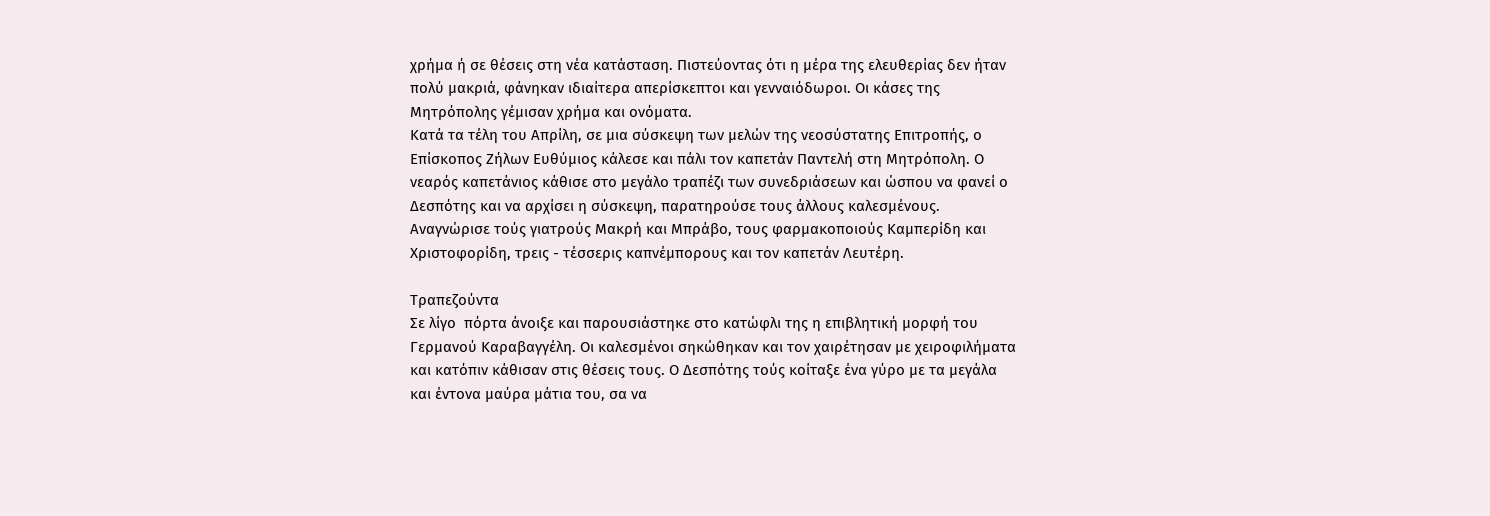χρήμα ή σε θέσεις στη νέα κατάσταση. Πιστεύοντας ότι η μέρα της ελευθερίας δεν ήταν πολύ μακριά, φάνηκαν ιδιαίτερα απερίσκεπτοι και γενναιόδωροι. Οι κάσες της Μητρόπολης γέμισαν χρήμα και ονόματα.
Κατά τα τέλη του Απρίλη, σε μια σύσκεψη των μελών της νεοσύστατης Επιτροπής, ο Επίσκοπος Ζήλων Ευθύμιος κάλεσε και πάλι τον καπετάν Παντελή στη Μητρόπολη. Ο νεαρός καπετάνιος κάθισε στο μεγάλο τραπέζι των συνεδριάσεων και ώσπου να φανεί ο Δεσπότης και να αρχίσει η σύσκεψη, παρατηρούσε τους άλλους καλεσμένους. Αναγνώρισε τούς γιατρούς Μακρή και Μπράβο, τους φαρμακοποιούς Καμπερίδη και Χριστοφορίδη, τρεις - τέσσερις καπνέμπορους και τον καπετάν Λευτέρη.

Τραπεζούντα
Σε λίγο  πόρτα άνοιξε και παρουσιάστηκε στο κατώφλι της η επιβλητική μορφή του Γερμανού Καραβαγγέλη. Οι καλεσμένοι σηκώθηκαν και τον χαιρέτησαν με χειροφιλήματα και κατόπιν κάθισαν στις θέσεις τους. Ο Δεσπότης τούς κοίταξε ένα γύρο με τα μεγάλα και έντονα μαύρα μάτια του, σα να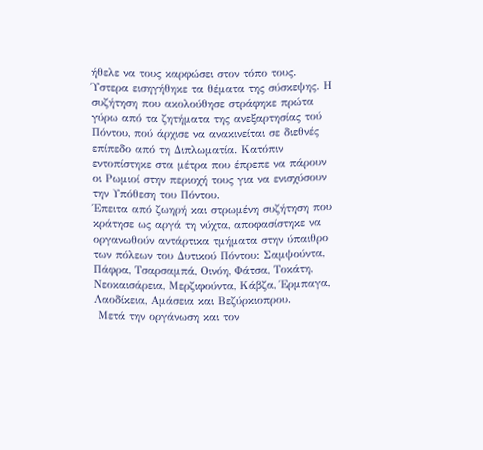ήθελε να τους καρφώσει στον τόπο τους. Ύστερα εισηγήθηκε τα θέματα της σύσκεψης. Η συζήτηση που ακολούθησε στράφηκε πρώτα γύρω από τα ζητήματα της ανεξαρτησίας τού Πόντου, πού άρχισε να ανακινείται σε διεθνές επίπεδο από τη Διπλωματία. Κατόπιν εντοπίστηκε στα μέτρα που έπρεπε να πάρουν οι Ρωμιοί στην περιοχή τους για να ενισχύσουν την Υπόθεση του Πόντου.
Έπειτα από ζωηρή και στρωμένη συζήτηση που κράτησε ως αργά τη νύχτα, αποφασίστηκε να οργανωθούν αντάρτικα τμήματα στην ύπαιθρο των πόλεων του Δυτικού Πόντου: Σαμψούντα, Πάφρα, Τσαρσαμπά, Οινόη, Φάτσα, Τοκάτη, Νεοκαισάρεια, Μερζιφούντα, Κάβζα, Έρμπαγα, Λαοδίκεια, Αμάσεια και Βεζύρκιοπρου.
 Μετά την οργάνωση και τον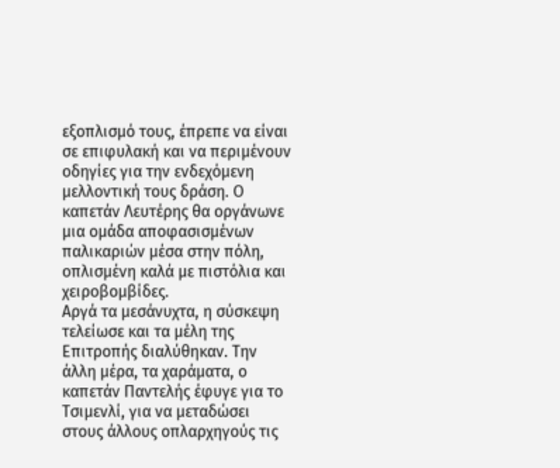εξοπλισμό τους, έπρεπε να είναι σε επιφυλακή και να περιμένουν οδηγίες για την ενδεχόμενη μελλοντική τους δράση. Ο καπετάν Λευτέρης θα οργάνωνε μια ομάδα αποφασισμένων παλικαριών μέσα στην πόλη, οπλισμένη καλά με πιστόλια και χειροβομβίδες.
Αργά τα μεσάνυχτα, η σύσκεψη τελείωσε και τα μέλη της Επιτροπής διαλύθηκαν. Την άλλη μέρα, τα χαράματα, ο καπετάν Παντελής έφυγε για το Τσιμενλί, για να μεταδώσει στους άλλους οπλαρχηγούς τις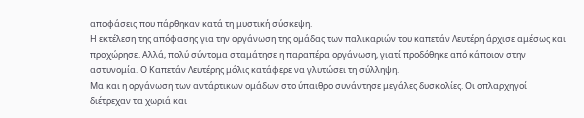αποφάσεις που πάρθηκαν κατά τη μυστική σύσκεψη.
Η εκτέλεση της απόφασης για την οργάνωση της ομάδας των παλικαριών του καπετάν Λευτέρη άρχισε αμέσως και προχώρησε. Αλλά, πολύ σύντομα σταμάτησε η παραπέρα οργάνωση, γιατί προδόθηκε από κάποιον στην αστυνομία. Ο Καπετάν Λευτέρης μόλις κατάφερε να γλυτώσει τη σύλληψη.
Μα και η οργάνωση των αντάρτικων ομάδων στο ύπαιθρο συνάντησε μεγάλες δυσκολίες. Οι οπλαρχηγοί διέτρεχαν τα χωριά και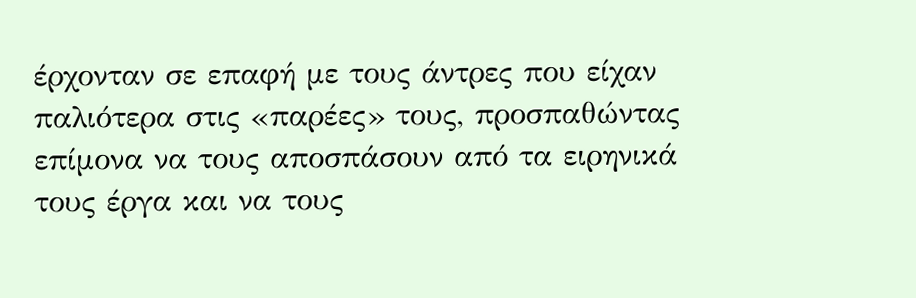έρχονταν σε επαφή με τους άντρες που είχαν παλιότερα στις «παρέες» τους, προσπαθώντας επίμονα να τους αποσπάσουν από τα ειρηνικά τους έργα και να τους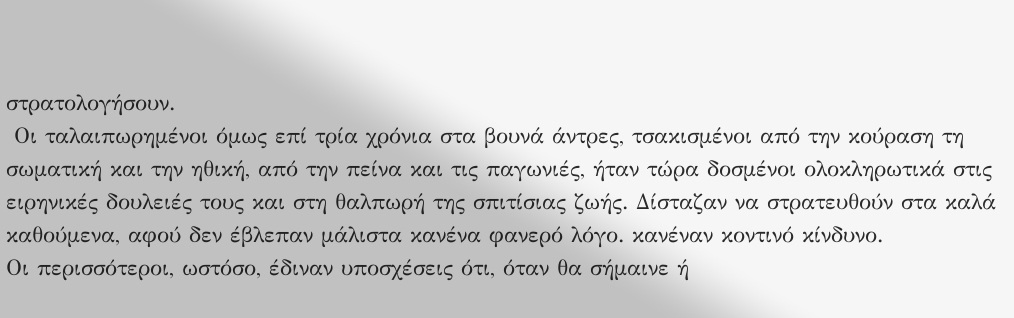στρατολογήσουν.
 Οι ταλαιπωρημένοι όμως επί τρία χρόνια στα βουνά άντρες, τσακισμένοι από την κούραση τη σωματική και την ηθική, από την πείνα και τις παγωνιές, ήταν τώρα δοσμένοι ολοκληρωτικά στις ειρηνικές δουλειές τους και στη θαλπωρή της σπιτίσιας ζωής. Δίσταζαν να στρατευθούν στα καλά καθούμενα, αφού δεν έβλεπαν μάλιστα κανένα φανερό λόγο. κανέναν κοντινό κίνδυνο.
Οι περισσότεροι, ωστόσο, έδιναν υποσχέσεις ότι, όταν θα σήμαινε ή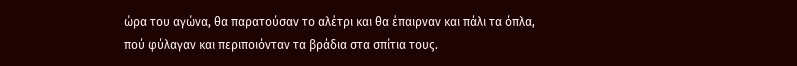ώρα του αγώνα, θα παρατούσαν το αλέτρι και θα έπαιρναν και πάλι τα όπλα, πού φύλαγαν και περιποιόνταν τα βράδια στα σπίτια τους.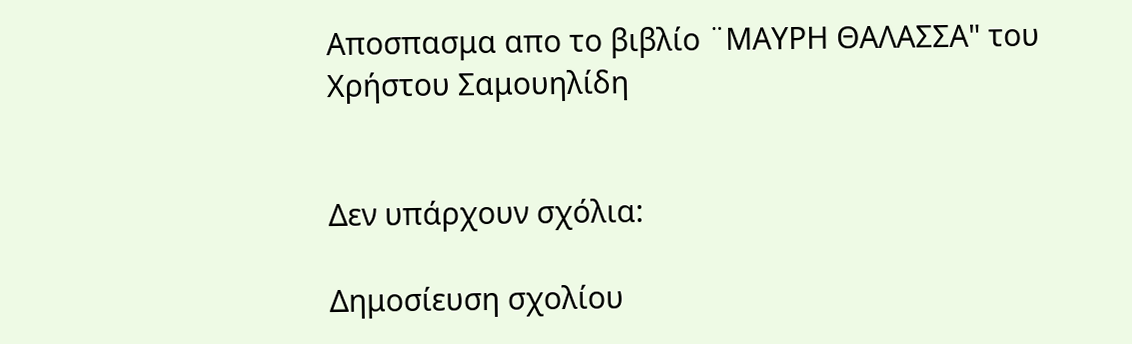Αποσπασμα απο το βιβλίο ¨ΜΑΥΡΗ ΘΑΛΑΣΣΑ" του Χρήστου Σαμουηλίδη


Δεν υπάρχουν σχόλια:

Δημοσίευση σχολίου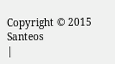Copyright © 2015 Santeos
|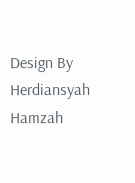Design By Herdiansyah Hamzah